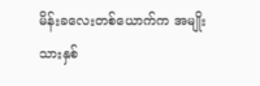မိန်းခလေးတစ်ယောက်က အမျိုးသားနှစ်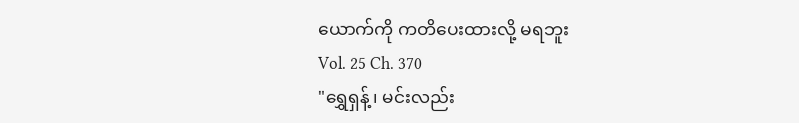ယောက်ကို ကတိပေးထားလို့ မရဘူး
Vol. 25 Ch. 370
"ရွှေရှန့်၊ မင်းလည်း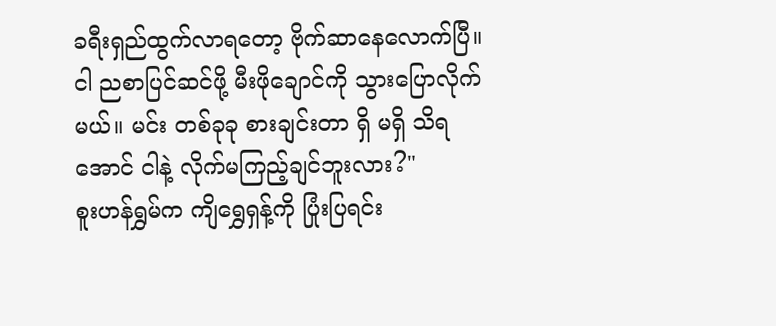ခရီးရှည်ထွက်လာရတော့ ဗိုက်ဆာနေလောက်ပြီ။ ငါ ညစာပြင်ဆင်ဖို့ မီးဖိုချောင်ကို သွားပြောလိုက်မယ်။ မင်း တစ်ခုခု စားချင်းတာ ရှိ မရှိ သိရအောင် ငါနဲ့ လိုက်မကြည့်ချင်ဘူးလား?"
စူးဟန်ရွှမ်က ကျိရွှေရှန့်ကို ပြုံးပြရင်း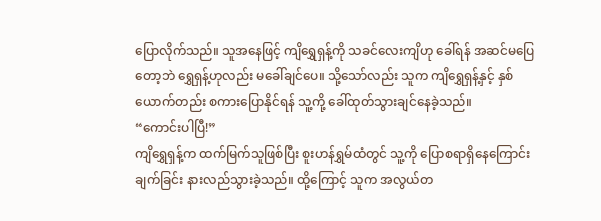ပြောလိုက်သည်။ သူအနေဖြင့် ကျိရွှေရှန့်ကို သခင်လေးကျိဟု ခေါ်ရန် အဆင်မပြေတော့ဘဲ ရွှေရှန့်ဟုလည်း မခေါ်ချင်ပေ။ သို့သော်လည်း သူက ကျိရွှေရှန့်နှင့် နှစ်ယောက်တည်း စကားပြောနိုင်ရန် သူ့ကို့ ခေါ်ထုတ်သွားချင်နေခဲ့သည်။
“ကောင်းပါပြီ!”
ကျိရွှေရှန့်က ထက်မြက်သူဖြစ်ပြီး စူးဟန်ရွှမ်ထံတွင် သူ့ကို ပြောစရာရှိနေကြောင်း ချက်ခြင်း နားလည်သွားခဲ့သည်။ ထို့ကြောင့် သူက အလွယ်တ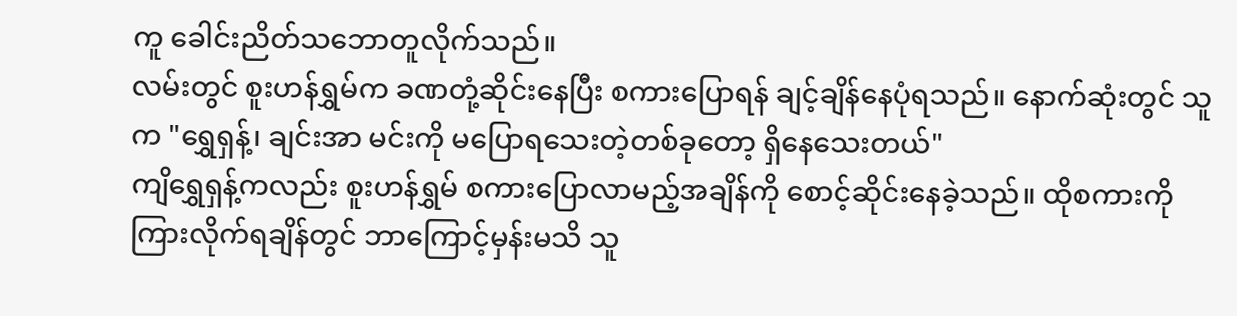ကူ ခေါင်းညိတ်သဘောတူလိုက်သည်။
လမ်းတွင် စူးဟန်ရွှမ်က ခဏတုံ့ဆိုင်းနေပြီး စကားပြောရန် ချင့်ချိန်နေပုံရသည်။ နောက်ဆုံးတွင် သူက "ရွှေရှန့်၊ ချင်းအာ မင်းကို မပြောရသေးတဲ့တစ်ခုတော့ ရှိနေသေးတယ်"
ကျိရွှေရှန့်ကလည်း စူးဟန်ရွှမ် စကားပြောလာမည့်အချိန်ကို စောင့်ဆိုင်းနေခဲ့သည်။ ထိုစကားကို ကြားလိုက်ရချိန်တွင် ဘာကြောင့်မှန်းမသိ သူ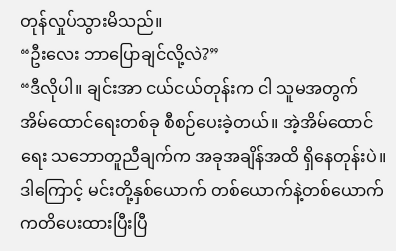တုန်လှုပ်သွားမိသည်။
“ဦးလေး ဘာပြောချင်လို့လဲ?”
“ဒီလိုပါ။ ချင်းအာ ငယ်ငယ်တုန်းက ငါ သူမအတွက် အိမ်ထောင်ရေးတစ်ခု စီစဉ်ပေးခဲ့တယ်။ အဲ့အိမ်ထောင်ရေး သဘောတူညီချက်က အခုအချိန်အထိ ရှိနေတုန်းပဲ။ ဒါကြောင့် မင်းတို့နှစ်ယောက် တစ်ယောက်နဲ့တစ်ယောက် ကတိပေးထားပြီးပြီ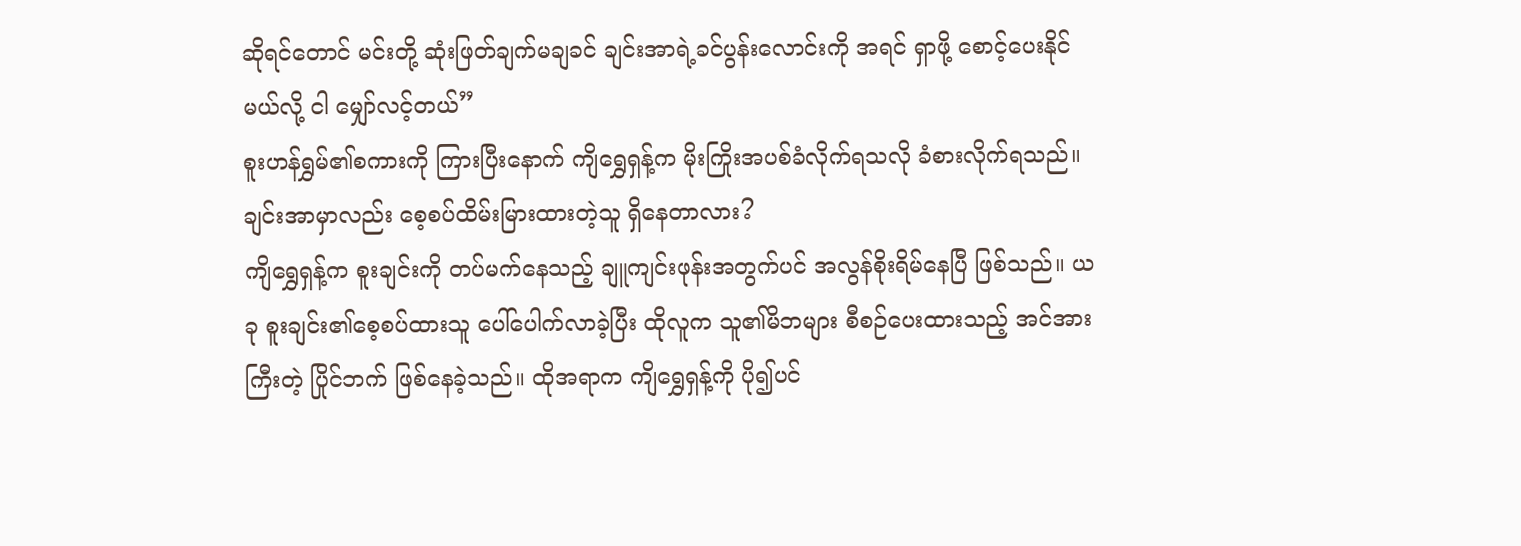ဆိုရင်တောင် မင်းတို့ ဆုံးဖြတ်ချက်မချခင် ချင်းအာရဲ့ခင်ပွန်းလောင်းကို အရင် ရှာဖို့ စောင့်ပေးနိုင်မယ်လို့ ငါ မျှော်လင့်တယ်”
စူးဟန်ရွှမ်၏စကားကို ကြားပြီးနောက် ကျိရွှေရှန့်က မိုးကြိုးအပစ်ခံလိုက်ရသလို ခံစားလိုက်ရသည်။
ချင်းအာမှာလည်း စေ့စပ်ထိမ်းမြားထားတဲ့သူ ရှိနေတာလား?
ကျိရွှေရှန့်က စူးချင်းကို တပ်မက်နေသည့် ချူကျင်းဖုန်းအတွက်ပင် အလွန်စိုးရိမ်နေပြီ ဖြစ်သည်။ ယခု စူးချင်း၏စေ့စပ်ထားသူ ပေါ်ပေါက်လာခဲ့ပြီး ထိုလူက သူ၏မိဘများ စီစဉ်ပေးထားသည့် အင်အားကြီးတဲ့ ပြိုင်ဘက် ဖြစ်နေခဲ့သည်။ ထိုအရာက ကျိရွှေရှန့်ကို ပို၍ပင်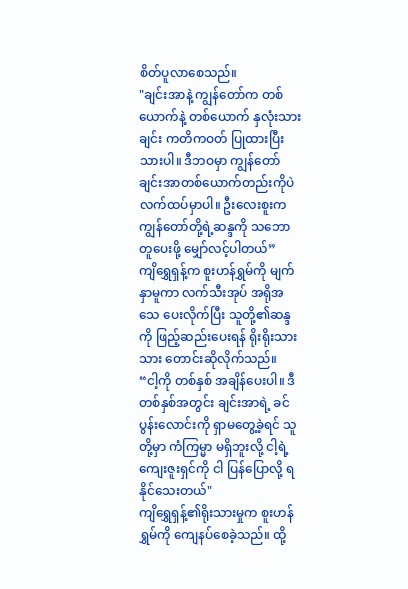စိတ်ပူလာစေသည်။
"ချင်းအာနဲ့ ကျွန်တော်က တစ်ယောက်နဲ့ တစ်ယောက် နှလုံးသားချင်း ကတိကဝတ် ပြုထားပြီးသားပါ။ ဒီဘဝမှာ ကျွန်တော် ချင်းအာတစ်ယောက်တည်းကိုပဲ လက်ထပ်မှာပါ။ ဦးလေးစူးက ကျွန်တော်တို့ရဲ့ဆန္ဒကို သဘောတူပေးဖို့ မျှော်လင့်ပါတယ်”
ကျိရွှေရှန့်က စူးဟန်ရွှမ်ကို မျက်နှာမူကာ လက်သီးအုပ် အရိုအသေ ပေးလိုက်ပြီး သူတို့၏ဆန္ဒကို ဖြည့်ဆည်းပေးရန် ရိုးရိုးသားသား တောင်းဆိုလိုက်သည်။
“ငါ့ကို တစ်နှစ် အချိန်ပေးပါ။ ဒီတစ်နှစ်အတွင်း ချင်းအာရဲ့ ခင်ပွန်းလောင်းကို ရှာမတွေ့ခဲ့ရင် သူတို့မှာ ကံကြမ္မာ မရှိဘူးလို့ ငါ့ရဲ့ကျေးဇူးရှင်ကို ငါ ပြန်ပြောလို့ ရနိုင်သေးတယ်"
ကျိရွှေရှန့်၏ရိုးသားမှုက စူးဟန်ရွှမ်ကို ကျေနပ်စေခဲ့သည်။ ထို့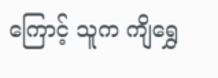ကြောင့် သူက ကျိရွှေ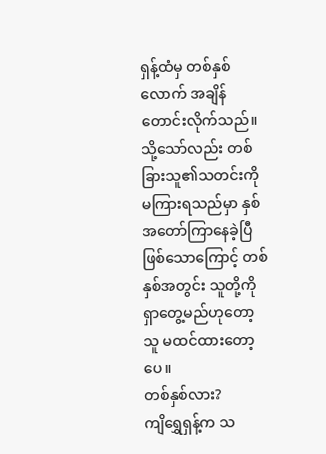ရှန့်ထံမှ တစ်နှစ်လောက် အချိန်တောင်းလိုက်သည်။ သို့သော်လည်း တစ်ခြားသူ၏သတင်းကို မကြားရသည်မှာ နှစ်အတော်ကြာနေခဲ့ပြီ ဖြစ်သောကြောင့် တစ်နှစ်အတွင်း သူတို့ကို ရှာတွေ့မည်ဟုတော့ သူ မထင်ထားတော့ပေ။
တစ်နှစ်လား?
ကျိရွှေရှန့်က သ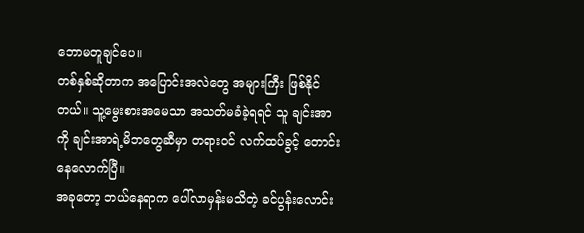ဘောမတူချင်ပေ။
တစ်နှစ်ဆိုတာက အပြောင်းအလဲတွေ အများကြီး ဖြစ်နိုင်တယ်။ သူ့မွေးစားအမေသာ အသတ်မခံခဲ့ရရင် သူ ချင်းအာကို ချင်းအာရဲ့မိဘတွေဆီမှာ တရားဝင် လက်ထပ်ခွင့် တောင်းနေလောက်ပြီ။
အခုတော့ ဘယ်နေရာက ပေါ်လာမှန်းမသိတဲ့ ခင်ပွန်းလောင်း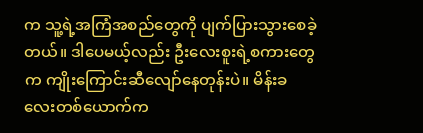က သူ့ရဲ့အကြံအစည်တွေကို ပျက်ပြားသွားစေခဲ့တယ်။ ဒါပေမယ့်လည်း ဦးလေးစူးရဲ့စကားတွေက ကျိုးကြောင်းဆီလျော်နေတုန်းပဲ။ မိန်းခလေးတစ်ယောက်က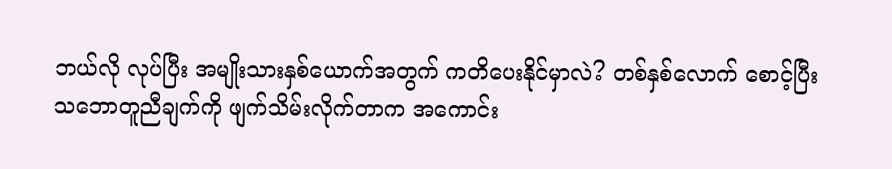ဘယ်လို လုပ်ပြီး အမျိုးသားနှစ်ယောက်အတွက် ကတိပေးနိုင်မှာလဲ? တစ်နှစ်လောက် စောင့်ပြီး သဘောတူညီချက်ကို ဖျက်သိမ်းလိုက်တာက အကောင်း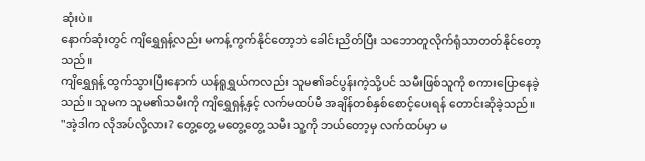ဆုံးပဲ။
နောက်ဆုံးတွင် ကျိရွှေရှန့်လည်း မကန့်ကွက်နိုင်တော့ဘဲ ခေါင်းညိတ်ပြီး သဘောတူလိုက်ရုံသာတတ်နိုင်တော့သည်။
ကျိရွှေရှန့် ထွက်သွားပြီးနောက် ယန်ရူရွှယ်ကလည်း သူမ၏ခင်ပွန်းကဲ့သို့ပင် သမီးဖြစ်သူကို စကားပြောနေခဲ့သည်။ သူမက သူမ၏သမီးကို ကျိရွှေရှန့်နှင့် လက်မထပ်မီ အချိန်တစ်နှစ်စောင့်ပေးရန် တောင်းဆိုခဲ့သည်။
"အဲ့ဒါက လိုအပ်လို့လား? တွေ့တွေ့ မတွေ့တွေ့ သမီး သူ့ကို ဘယ်တော့မှ လက်ထပ်မှာ မ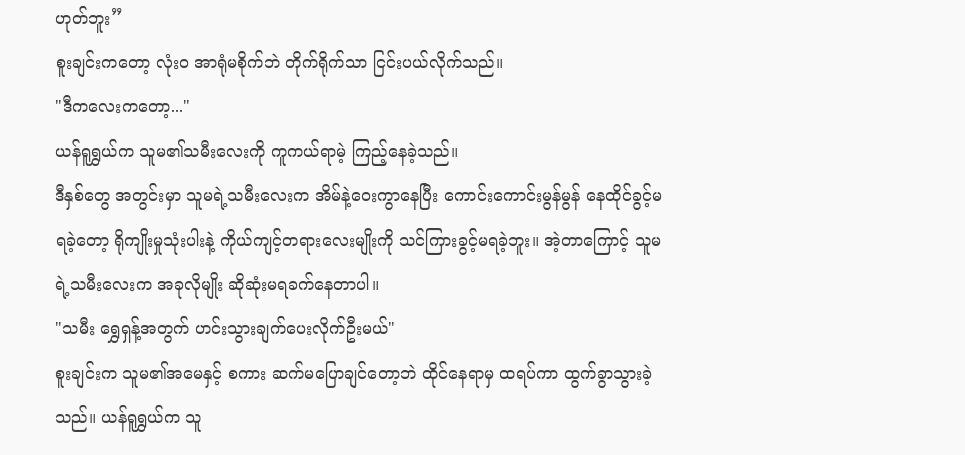ဟုတ်ဘူး”
စူးချင်းကတော့ လုံးဝ အာရုံမစိုက်ဘဲ တိုက်ရိုက်သာ ငြင်းပယ်လိုက်သည်။
"ဒီကလေးကတော့..."
ယန်ရူရွှယ်က သူမ၏သမီးလေးကို ကူကယ်ရာမဲ့ ကြည့်နေခဲ့သည်။
ဒီနှစ်တွေ အတွင်းမှာ သူမရဲ့သမီးလေးက အိမ်နဲ့ဝေးကွာနေပြီး ကောင်းကောင်းမွန်မွန် နေထိုင်ခွင့်မရခဲ့တော့ ရိုကျိုးမှုသုံးပါးနဲ့ ကိုယ်ကျင့်တရားလေးမျိုးကို သင်ကြားခွင့်မရခဲ့ဘူး။ အဲ့တာကြောင့် သူမရဲ့သမီးလေးက အခုလိုမျိုး ဆိုဆုံးမရခက်နေတာပါ။
"သမီး ရွှေရှန့်အတွက် ဟင်းသွားချက်ပေးလိုက်ဦးမယ်"
စူးချင်းက သူမ၏အမေနှင့် စကား ဆက်မပြောချင်တော့ဘဲ ထိုင်နေရာမှ ထရပ်ကာ ထွက်ခွာသွားခဲ့သည်။ ယန်ရူရွှယ်က သူ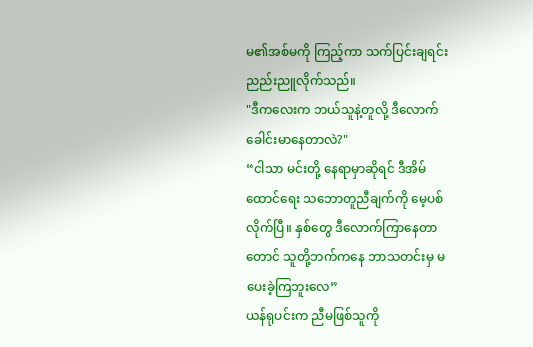မ၏အစ်မကို ကြည့်ကာ သက်ပြင်းချရင်း ညည်းညူလိုက်သည်။
"ဒီကလေးက ဘယ်သူနဲ့တူလို့ ဒီလောက် ခေါင်းမာနေတာလဲ?"
“ငါသာ မင်းတို့ နေရာမှာဆိုရင် ဒီအိမ်ထောင်ရေး သဘောတူညီချက်ကို မေ့ပစ်လိုက်ပြီ။ နှစ်တွေ ဒီလောက်ကြာနေတာတောင် သူတို့ဘက်ကနေ ဘာသတင်းမှ မပေးခဲ့ကြဘူးလေ”
ယန်ရုပင်းက ညီမဖြစ်သူကို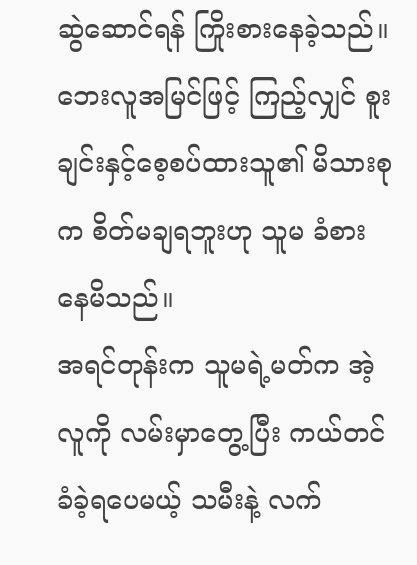ဆွဲဆောင်ရန် ကြိုးစားနေခဲ့သည်။ ဘေးလူအမြင်ဖြင့် ကြည့်လျှင် စူးချင်းနှင့်စေ့စပ်ထားသူ၏ မိသားစုက စိတ်မချရဘူးဟု သူမ ခံစားနေမိသည်။
အရင်တုန်းက သူမရဲ့မတ်က အဲ့လူကို လမ်းမှာတွေ့ပြီး ကယ်တင်ခံခဲ့ရပေမယ့် သမီးနဲ့ လက်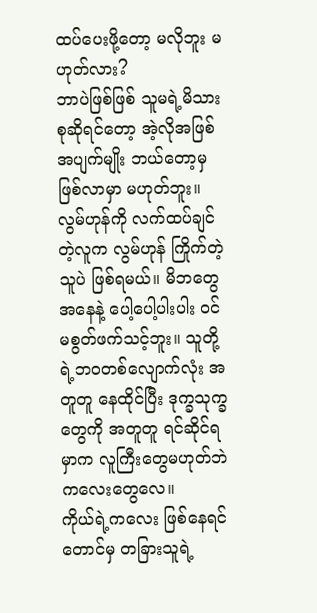ထပ်ပေးဖို့တော့ မလိုဘူး မဟုတ်လား?
ဘာပဲဖြစ်ဖြစ် သူမရဲ့မိသားစုဆိုရင်တော့ အဲ့လိုအဖြစ်အပျက်မျိုး ဘယ်တော့မှ ဖြစ်လာမှာ မဟုတ်ဘူး။ လွမ်ဟုန်ကို လက်ထပ်ချင်တဲ့လူက လွမ်ဟုန် ကြိုက်တဲ့သူပဲ ဖြစ်ရမယ်။ မိဘတွေ အနေနဲ့ ပေါ့ပေါ့ပါးပါး ဝင်မစွတ်ဖက်သင့်ဘူး။ သူတို့ရဲ့ဘဝတစ်လျောက်လုံး အတူတူ နေထိုင်ပြီး ဒုက္ခသုက္ခတွေကို အတူတူ ရင်ဆိုင်ရမှာက လူကြီးတွေမဟုတ်ဘဲ ကလေးတွေလေ။
ကိုယ်ရဲ့ကလေး ဖြစ်နေရင်တောင်မှ တခြားသူရဲ့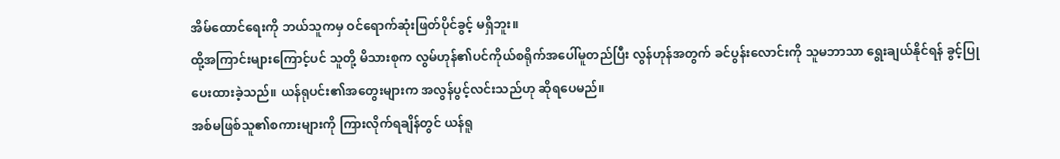အိမ်ထောင်ရေးကို ဘယ်သူကမှ ဝင်ရောက်ဆုံးဖြတ်ပိုင်ခွင့် မရှိဘူး။
ထို့အကြာင်းများကြောင့်ပင် သူတို့ မိသားစုက လွမ်ဟုန်၏ပင်ကိုယ်စရိုက်အပေါ်မူတည်ပြီး လွန်ဟုန်အတွက် ခင်ပွန်းလောင်းကို သူမဘာသာ ရွေးချယ်နိုင်ရန် ခွင့်ပြုပေးထားခဲ့သည်။ ယန်ရုပင်း၏အတွေးများက အလွန်ပွင့်လင်းသည်ဟု ဆိုရပေမည်။
အစ်မဖြစ်သူ၏စကားများကို ကြားလိုက်ရချိန်တွင် ယန်ရူ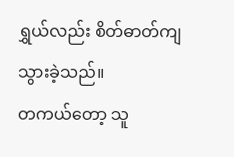ရွှယ်လည်း စိတ်ဓာတ်ကျသွားခဲ့သည်။
တကယ်တော့ သူ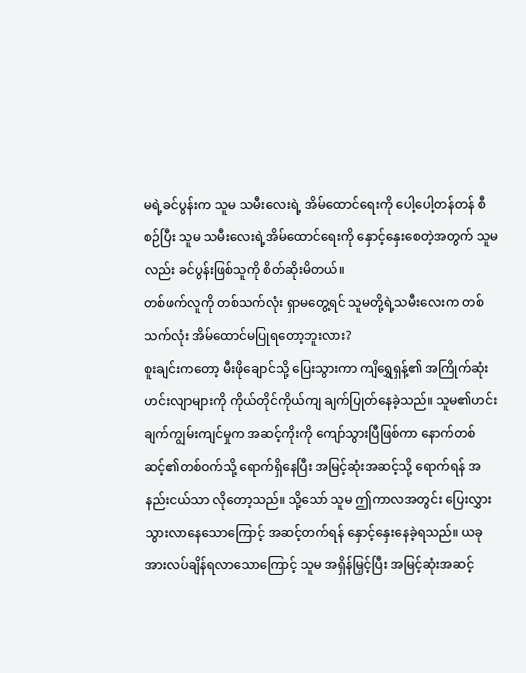မရဲ့ခင်ပွန်းက သူမ သမီးလေးရဲ့ အိမ်ထောင်ရေးကို ပေါ့ပေါ့တန်တန် စီစဉ်ပြီး သူမ သမီးလေးရဲ့အိမ်ထောင်ရေးကို နှောင့်နှေးစေတဲ့အတွက် သူမလည်း ခင်ပွန်းဖြစ်သူကို စိတ်ဆိုးမိတယ်။
တစ်ဖက်လူကို တစ်သက်လုံး ရှာမတွေ့ရင် သူမတို့ရဲ့သမီးလေးက တစ်သက်လုံး အိမ်ထောင်မပြုရတော့ဘူးလား?
စူးချင်းကတော့ မီးဖိုချောင်သို့ ပြေးသွားကာ ကျိရွှေရှန့်၏ အကြိုက်ဆုံးဟင်းလျာများကို ကိုယ်တိုင်ကိုယ်ကျ ချက်ပြုတ်နေခဲ့သည်။ သူမ၏ဟင်းချက်ကျွမ်းကျင်မှုက အဆင့်ကိုးကို ကျော်သွားပြီဖြစ်ကာ နောက်တစ်ဆင့်၏တစ်ဝက်သို့ ရောက်ရှိနေပြီး အမြင့်ဆုံးအဆင့်သို့ ရောက်ရန် အနည်းငယ်သာ လိုတော့သည်။ သို့သော် သူမ ဤကာလအတွင်း ပြေးလွှားသွားလာနေသောကြောင့် အဆင့်တက်ရန် နှောင့်နှေးနေခဲ့ရသည်။ ယခု အားလပ်ချိန်ရလာသောကြောင့် သူမ အရှိန်မြှင့်ပြီး အမြင့်ဆုံးအဆင့်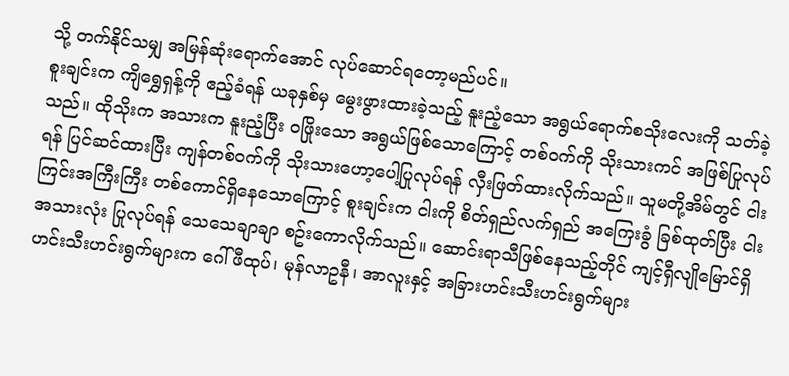သို့ တက်နိုင်သမျှ အမြန်ဆုံးရောက်အောင် လုပ်ဆောင်ရတော့မည်ပင်။
စူးချင်းက ကျိရွှေရှန့်ကို ဧည့်ခံရန် ယခုနှစ်မှ မွေးဖွားထားခဲ့သည့် နူးညံ့သော အရွယ်ရောက်စသိုးလေးကို သတ်ခဲ့သည်။ ထိုသိုးက အသားက နူးညံ့ပြီး ဝဖြိုးသော အရွယ်ဖြစ်သောကြောင့် တစ်ဝက်ကို သိုးသားကင် အဖြစ်ပြုလုပ်ရန် ပြင်ဆင်ထားပြီး ကျန်တစ်ဝက်ကို သိုးသားဟော့ပေါ့ပြုလုပ်ရန် လှီးဖြတ်ထားလိုက်သည်။ သူမတို့အိမ်တွင် ငါးကြင်းအကြီးကြီး တစ်ကောင်ရှိနေသောကြောင့် စူးချင်းက ငါးကို စိတ်ရှည်လက်ရှည် အကြေးခွံ ခြစ်ထုတ်ပြီး ငါးအသားလုံး ပြုလုပ်ရန် သေသေချာချာ စဥ်းကောလိုက်သည်။ ဆောင်းရာသီဖြစ်နေသည့်တိုင် ကျင့်ရှီလျိုမြောင်ရှိ ဟင်းသီးဟင်းရွက်များက ဂေါ်ဖီထုပ်၊ မုန်လာဥနီ၊ အာလူးနှင့် အခြားဟင်းသီးဟင်းရွက်များ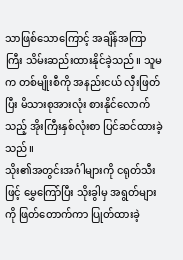သာဖြစ်သောကြောင့် အချိန်အကြာကြီး သိမ်းဆည်းထားနိုင်ခဲ့သည်။ သူမက တစ်မျိုးစီကို အနည်းငယ် လှီးဖြတ်ပြီး မိသားစုအားလုံး စားနိုင်လောက်သည့် အိုးကြီးနှစ်လုံးစာ ပြင်ဆင်ထားခဲ့သည်။
သိုး၏အတွင်းအင်္ဂါများကို ငရုတ်သီးဖြင့် မွှေကြော်ပြီး သိုးခွါမှ အရွတ်များကို ဖြတ်တောက်ကာ ပြုတ်ထားခဲ့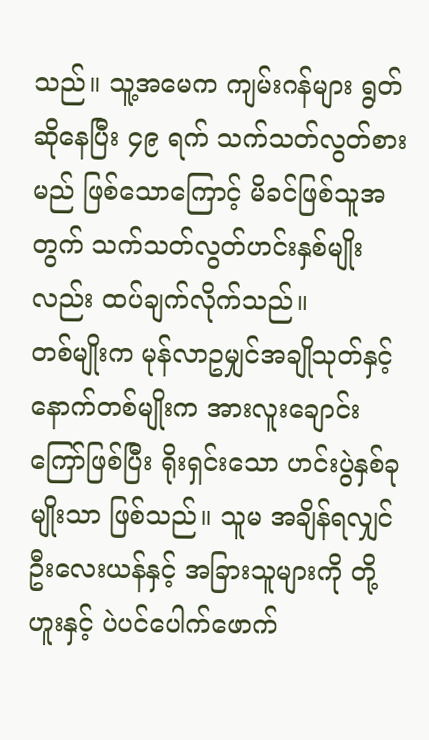သည်။ သူ့အမေက ကျမ်းဂန်များ ရွတ်ဆိုနေပြီး ၄၉ ရက် သက်သတ်လွတ်စားမည် ဖြစ်သောကြောင့် မိခင်ဖြစ်သူအတွက် သက်သတ်လွတ်ဟင်းနှစ်မျိုးလည်း ထပ်ချက်လိုက်သည်။
တစ်မျိုးက မုန်လာဥမျှင်အချိုသုတ်နှင့် နောက်တစ်မျိုးက အားလူးချောင်းကြော်ဖြစ်ပြီး ရိုးရှင်းသော ဟင်းပွဲနှစ်ခုမျိုးသာ ဖြစ်သည်။ သူမ အချိန်ရလျှင် ဦးလေးယန်နှင့် အခြားသူများကို တို့ဟူးနှင့် ပဲပင်ပေါက်ဖောက်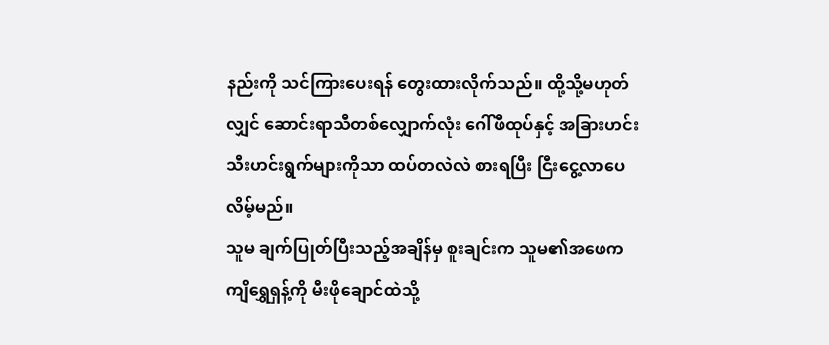နည်းကို သင်ကြားပေးရန် တွေးထားလိုက်သည်။ ထို့သို့မဟုတ်လျှင် ဆောင်းရာသီတစ်လျှောက်လုံး ဂေါ်ဖီထုပ်နှင့် အခြားဟင်းသီးဟင်းရွက်များကိုသာ ထပ်တလဲလဲ စားရပြီး ငြီးငွေ့လာပေလိမ့်မည်။
သူမ ချက်ပြုတ်ပြီးသည့်အချိန်မှ စူးချင်းက သူမ၏အဖေက ကျိရွှေရှန့်ကို မီးဖိုချောင်ထဲသို့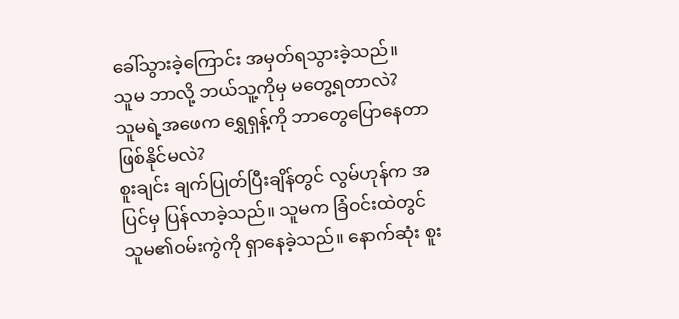ခေါ်သွားခဲ့ကြောင်း အမှတ်ရသွားခဲ့သည်။
သူမ ဘာလို့ ဘယ်သူ့ကိုမှ မတွေ့ရတာလဲ?
သူမရဲ့အဖေက ရွှေရှန့်ကို ဘာတွေပြောနေတာ ဖြစ်နိုင်မလဲ?
စူးချင်း ချက်ပြုတ်ပြီးချိန်တွင် လွမ်ဟုန်က အပြင်မှ ပြန်လာခဲ့သည်။ သူမက ခြံဝင်းထဲတွင် သူမ၏ဝမ်းကွဲကို ရှာနေခဲ့သည်။ နောက်ဆုံး စူး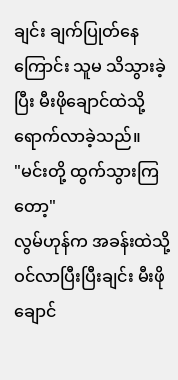ချင်း ချက်ပြုတ်နေကြောင်း သူမ သိသွားခဲ့ပြီး မီးဖိုချောင်ထဲသို့ ရောက်လာခဲ့သည်။
"မင်းတို့ ထွက်သွားကြတော့"
လွမ်ဟုန်က အခန်းထဲသို့ ဝင်လာပြီးပြီးချင်း မီးဖိုချောင်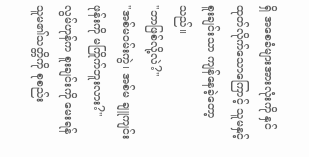ရှိ အစေခံများအားလုံးကို နှင်ထုတ်လိုက်သောကြောင့် သူမနှင့် စူးချင်းသာ ကျန်နေခဲ့တော့သည်။
"ဘာဖြစ်လို့လဲ?"
"အစ်မဝမ်းကွဲ၊ အစ်မ ချူကျင်းဖုန်းကို မကြိုက်ဘူးလား?"
လွမ်ဟုန်က စူးချင်းကို မေးရန် သူမ၏သတ္တိကို စုစည်း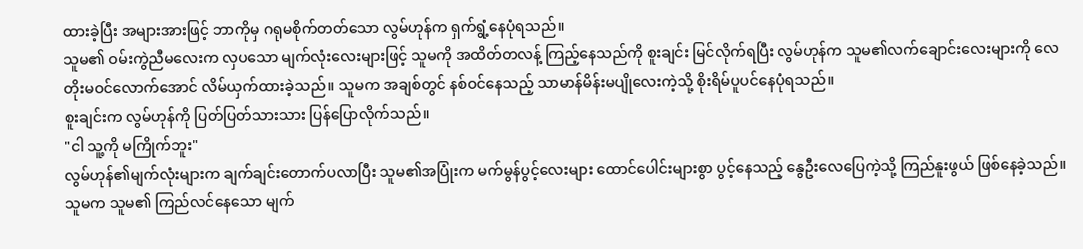ထားခဲ့ပြီး အများအားဖြင့် ဘာကိုမှ ဂရုမစိုက်တတ်သော လွမ်ဟုန်က ရှက်ရွံ့နေပုံရသည်။
သူမ၏ ဝမ်းကွဲညီမလေးက လှပသော မျက်လုံးလေးများဖြင့် သူမကို အထိတ်တလန့် ကြည့်နေသည်ကို စူးချင်း မြင်လိုက်ရပြီး လွမ်ဟုန်က သူမ၏လက်ချောင်းလေးများကို လေတိုးမဝင်လောက်အောင် လိမ်ယှက်ထားခဲ့သည်။ သူမက အချစ်တွင် နစ်ဝင်နေသည့် သာမာန်မိန်းမပျိုလေးကဲ့သို့ စိုးရိမ်ပူပင်နေပုံရသည်။
စူးချင်းက လွမ်ဟုန်ကို ပြတ်ပြတ်သားသား ပြန်ပြောလိုက်သည်။
"ငါ သူ့ကို မကြိုက်ဘူး"
လွမ်ဟုန်၏မျက်လုံးများက ချက်ချင်းတောက်ပလာပြီး သူမ၏အပြုံးက မက်မွန်ပွင့်လေးများ ထောင်ပေါင်းများစွာ ပွင့်နေသည့် နွေဦးလေပြေကဲ့သို့ ကြည်နူးဖွယ် ဖြစ်နေခဲ့သည်။ သူမက သူမ၏ ကြည်လင်နေသော မျက်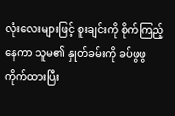လုံးလေးများဖြင့် စူးချင်းကို စိုက်ကြည့်နေကာ သူမ၏ နှုတ်ခမ်းကို ခပ်ဖွဖွ ကိုက်ထားပြီး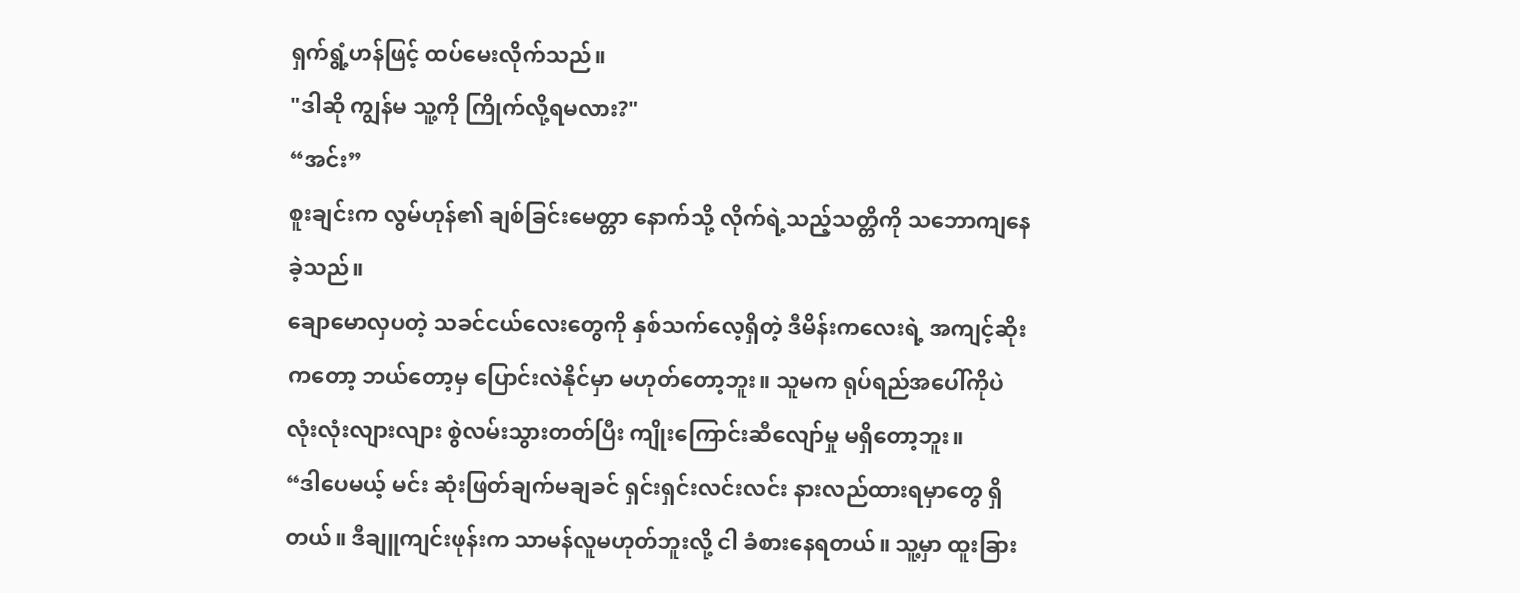ရှက်ရွံ့ဟန်ဖြင့် ထပ်မေးလိုက်သည်။
"ဒါဆို ကျွန်မ သူ့ကို ကြိုက်လို့ရမလား?"
“အင်း”
စူးချင်းက လွမ်ဟုန်၏ ချစ်ခြင်းမေတ္တာ နောက်သို့ လိုက်ရဲ့သည့်သတ္တိကို သဘောကျနေခဲ့သည်။
ချောမောလှပတဲ့ သခင်ငယ်လေးတွေကို နှစ်သက်လေ့ရှိတဲ့ ဒီမိန်းကလေးရဲ့ အကျင့်ဆိုးကတော့ ဘယ်တော့မှ ပြောင်းလဲနိုင်မှာ မဟုတ်တော့ဘူး။ သူမက ရုပ်ရည်အပေါ်ကိုပဲ လုံးလုံးလျားလျား စွဲလမ်းသွားတတ်ပြီး ကျိုးကြောင်းဆီလျော်မှု မရှိတော့ဘူး။
“ဒါပေမယ့် မင်း ဆုံးဖြတ်ချက်မချခင် ရှင်းရှင်းလင်းလင်း နားလည်ထားရမှာတွေ ရှိတယ်။ ဒီချူကျင်းဖုန်းက သာမန်လူမဟုတ်ဘူးလို့ ငါ ခံစားနေရတယ်။ သူ့မှာ ထူးခြား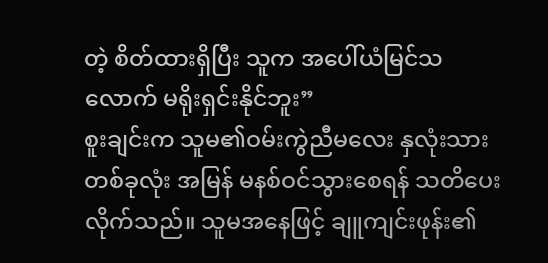တဲ့ စိတ်ထားရှိပြီး သူက အပေါ်ယံမြင်သလောက် မရိုးရှင်းနိုင်ဘူး”
စူးချင်းက သူမ၏ဝမ်းကွဲညီမလေး နှလုံးသားတစ်ခုလုံး အမြန် မနစ်ဝင်သွားစေရန် သတိပေးလိုက်သည်။ သူမအနေဖြင့် ချူကျင်းဖုန်း၏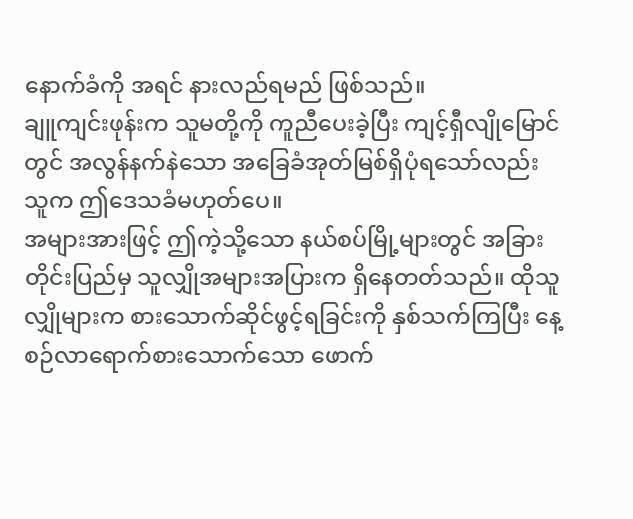နောက်ခံကို အရင် နားလည်ရမည် ဖြစ်သည်။
ချူကျင်းဖုန်းက သူမတို့ကို ကူညီပေးခဲ့ပြီး ကျင့်ရှီလျိုမြောင်တွင် အလွန်နက်နဲသော အခြေခံအုတ်မြစ်ရှိပုံရသော်လည်း သူက ဤဒေသခံမဟုတ်ပေ။
အများအားဖြင့် ဤကဲ့သို့သော နယ်စပ်မြို့များတွင် အခြားတိုင်းပြည်မှ သူလျှိုအများအပြားက ရှိနေတတ်သည်။ ထိုသူလျှိုများက စားသောက်ဆိုင်ဖွင့်ရခြင်းကို နှစ်သက်ကြပြီး နေ့စဉ်လာရောက်စားသောက်သော ဖောက်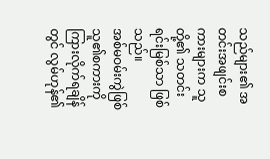သည်များ၏ အတင်းအဖျင်းစကားများက သူတို့၏ သတင်းရင်းမြစ်သာ ဖြစ်သည်။
အစ်မဝမ်းကွဲဖြစ်သူ၏စကားကို ကြားလိုက်ရချိန်တွင် လွမ်ဟုန်၏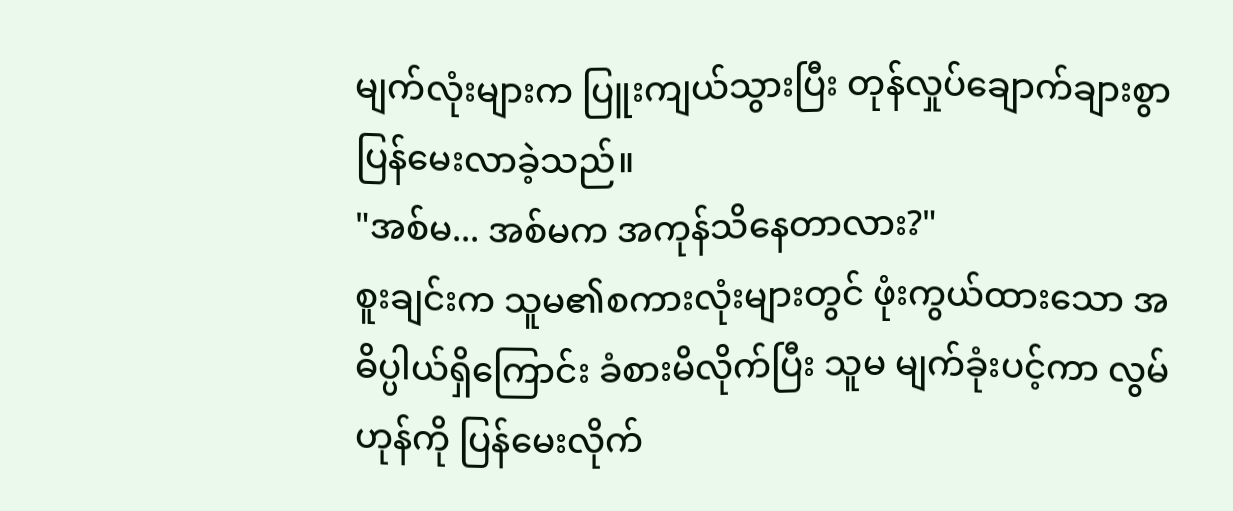မျက်လုံးများက ပြူးကျယ်သွားပြီး တုန်လှုပ်ချောက်ချားစွာ ပြန်မေးလာခဲ့သည်။
"အစ်မ... အစ်မက အကုန်သိနေတာလား?"
စူးချင်းက သူမ၏စကားလုံးများတွင် ဖုံးကွယ်ထားသော အဓိပ္ပါယ်ရှိကြောင်း ခံစားမိလိုက်ပြီး သူမ မျက်ခုံးပင့်ကာ လွမ်ဟုန်ကို ပြန်မေးလိုက်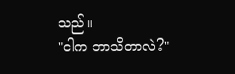သည်။
"ငါက ဘာသိတာလဲ?"